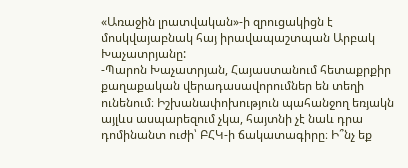«Առաջին լրատվական»-ի զրուցակիցն է մոսկվայաբնակ հայ իրավապաշտպան Արբակ Խաչատրյանը:
-Պարոն Խաչատրյան, Հայաստանում հետաքրքիր քաղաքական վերադասավորումներ են տեղի ունենում։ Իշխանափոխություն պահանջող եռյակն այլևս ասպարեզում չկա, հայտնի չէ նաև դրա դոմինանտ ուժի՝ ԲՀԿ-ի ճակատագիրը։ Ի՞նչ եք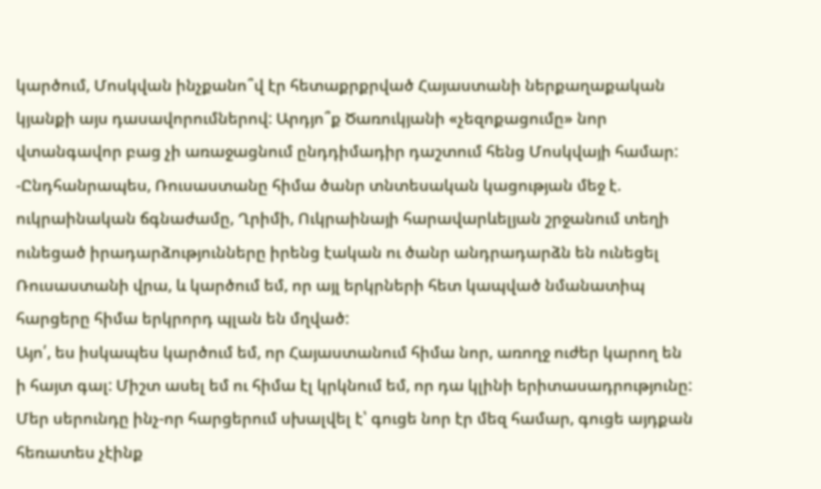կարծում, Մոսկվան ինչքանո՞վ էր հետաքրքրված Հայաստանի ներքաղաքական կյանքի այս դասավորումներով: Արդյո՞ք Ծառուկյանի «չեզոքացումը» նոր վտանգավոր բաց չի առաջացնում ընդդիմադիր դաշտում հենց Մոսկվայի համար:
-Ընդհանրապես, Ռուսաստանը հիմա ծանր տնտեսական կացության մեջ է. ուկրաինական ճգնաժամը, Ղրիմի, Ուկրաինայի հարավարևելյան շրջանում տեղի ունեցած իրադարձությունները իրենց էական ու ծանր անդրադարձն են ունեցել Ռուսաստանի վրա, և կարծում եմ, որ այլ երկրների հետ կապված նմանատիպ հարցերը հիմա երկրորդ պլան են մղված:
Այո՛, ես իսկապես կարծում եմ, որ Հայաստանում հիմա նոր, առողջ ուժեր կարող են ի հայտ գալ: Միշտ ասել եմ ու հիմա էլ կրկնում եմ, որ դա կլինի երիտասադրությունը: Մեր սերունդը ինչ-որ հարցերում սխալվել է՝ գուցե նոր էր մեզ համար, գուցե այդքան հեռատես չէինք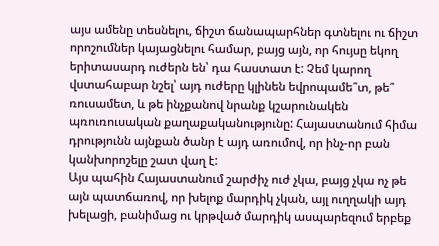այս ամենը տեսնելու, ճիշտ ճանապարհներ գտնելու ու ճիշտ որոշումներ կայացնելու համար, բայց այն, որ հույսը եկող երիտասարդ ուժերն են՝ դա հաստատ է: Չեմ կարող վստահաբար նշել՝ այդ ուժերը կլինեն եվրոպամե՞տ, թե՞ ռուսամետ, և թե ինչքանով նրանք կշարունակեն պռուռուսական քաղաքականությունը: Հայաստանում հիմա դրությունն այնքան ծանր է այդ առումով, որ ինչ-որ բան կանխորոշելը շատ վաղ է:
Այս պահին Հայաստանում շարժիչ ուժ չկա, բայց չկա ոչ թե այն պատճառով, որ խելոք մարդիկ չկան, այլ ուղղակի այդ խելացի, բանիմաց ու կրթված մարդիկ ասպարեզում երբեք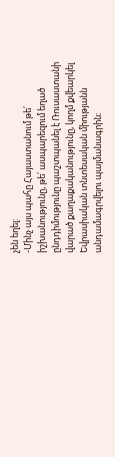չեն եղել:
-Մինչ այս պահը Հայաստանում թե՛ իշխանությունը, թե՛ ասպարեզում եղած ընդդիմությունը պաշտպանել է Ռուսաստանի վարած քաղաքականությունը, կողմ քվեարկել Եվրասիական տնտեսական միությանն անդամագրվելու պայմանագրին։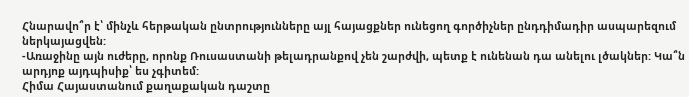Հնարավո՞ր է՝ մինչև հերթական ընտրությունները այլ հայացքներ ունեցող գործիչներ ընդդիմադիր ասպարեզում ներկայացվեն:
-Առաջինը այն ուժերը, որոնք Ռուսաստանի թելադրանքով չեն շարժվի, պետք է ունենան դա անելու լծակներ: Կա՞ն արդյոք այդպիսիք՝ ես չգիտեմ:
Հիմա Հայաստանում քաղաքական դաշտը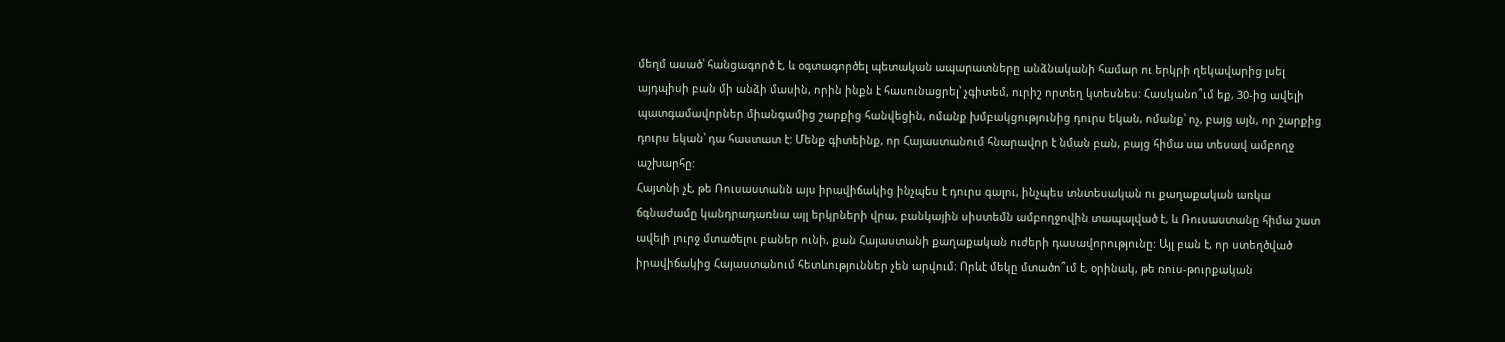մեղմ ասած՝ հանցագործ է, և օգտագործել պետական ապարատները անձնականի համար ու երկրի ղեկավարից լսել այդպիսի բան մի անձի մասին, որին ինքն է հասունացրել՝ չգիտեմ, ուրիշ որտեղ կտեսնես: Հասկանո՞ւմ եք, 30-ից ավելի պատգամավորներ միանգամից շարքից հանվեցին, ոմանք խմբակցությունից դուրս եկան, ոմանք՝ ոչ, բայց այն, որ շարքից դուրս եկան՝ դա հաստատ է: Մենք գիտեինք, որ Հայաստանում հնարավոր է նման բան, բայց հիմա սա տեսավ ամբողջ աշխարհը:
Հայտնի չէ, թե Ռուսաստանն այս իրավիճակից ինչպես է դուրս գալու, ինչպես տնտեսական ու քաղաքական առկա ճգնաժամը կանդրադառնա այլ երկրների վրա, բանկային սիստեմն ամբողջովին տապալված է, և Ռուսաստանը հիմա շատ ավելի լուրջ մտածելու բաներ ունի, քան Հայաստանի քաղաքական ուժերի դասավորությունը: Այլ բան է, որ ստեղծված իրավիճակից Հայաստանում հետևություններ չեն արվում։ Որևէ մեկը մտածո՞ւմ է, օրինակ, թե ռուս-թուրքական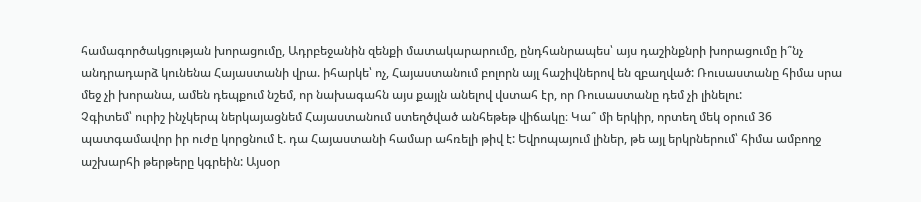համագործակցության խորացումը, Ադրբեջանին զենքի մատակարարումը, ընդհանրապես՝ այս դաշինքնրի խորացումը ի՞նչ անդրադարձ կունենա Հայաստանի վրա. իհարկե՝ ոչ, Հայաստանում բոլորն այլ հաշիվներով են զբաղված: Ռուսաստանը հիմա սրա մեջ չի խորանա, ամեն դեպքում նշեմ, որ նախագահն այս քայլն անելով վստահ էր, որ Ռուսաստանը դեմ չի լինելու:
Չգիտեմ՝ ուրիշ ինչկերպ ներկայացնեմ Հայաստանում ստեղծված անհեթեթ վիճակը։ Կա՞ մի երկիր, որտեղ մեկ օրում 36 պատգամավոր իր ուժը կորցնում է. դա Հայաստանի համար ահռելի թիվ է: Եվրոպայում լիներ, թե այլ երկրներում՝ հիմա ամբողջ աշխարհի թերթերը կգրեին: Այսօր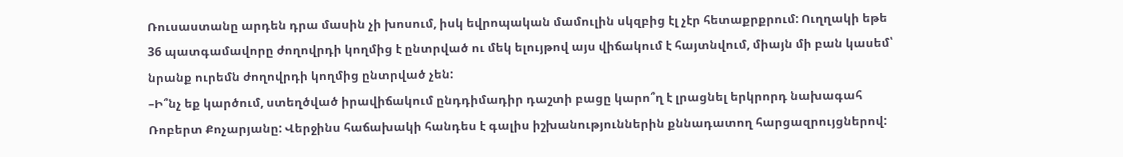Ռուսաստանը արդեն դրա մասին չի խոսում, իսկ եվրոպական մամուլին սկզբից էլ չէր հետաքրքրում: Ուղղակի եթե 36 պատգամավորը ժողովրդի կողմից է ընտրված ու մեկ ելույթով այս վիճակում է հայտնվում, միայն մի բան կասեմ՝ նրանք ուրեմն ժողովրդի կողմից ընտրված չեն:
–Ի՞նչ եք կարծում, ստեղծված իրավիճակում ընդդիմադիր դաշտի բացը կարո՞ղ է լրացնել երկրորդ նախագահ Ռոբերտ Քոչարյանը: Վերջինս հաճախակի հանդես է գալիս իշխանություններին քննադատող հարցազրույցներով: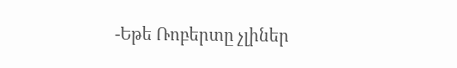-Եթե Ռոբերտը չլիներ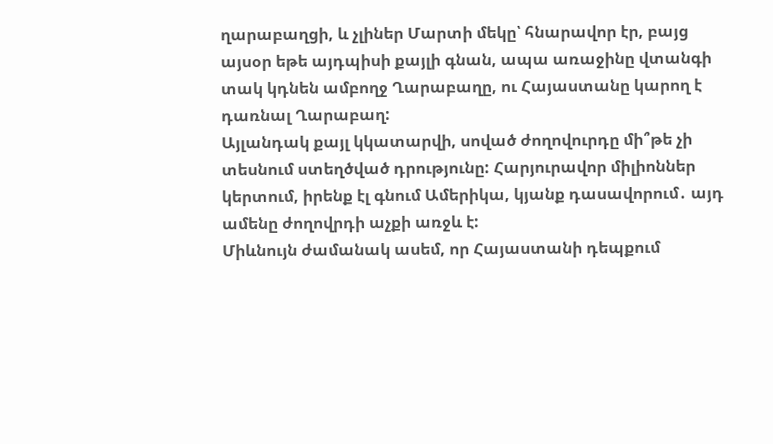ղարաբաղցի, և չլիներ Մարտի մեկը՝ հնարավոր էր, բայց այսօր եթե այդպիսի քայլի գնան, ապա առաջինը վտանգի տակ կդնեն ամբողջ Ղարաբաղը, ու Հայաստանը կարող է դառնալ Ղարաբաղ:
Այլանդակ քայլ կկատարվի, սոված ժողովուրդը մի՞թե չի տեսնում ստեղծված դրությունը: Հարյուրավոր միլիոններ կերտում, իրենք էլ գնում Ամերիկա, կյանք դասավորում․ այդ ամենը ժողովրդի աչքի առջև է:
Միևնույն ժամանակ ասեմ, որ Հայաստանի դեպքում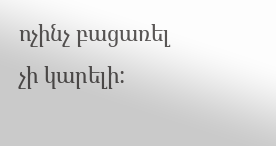ոչինչ բացառել չի կարելի: